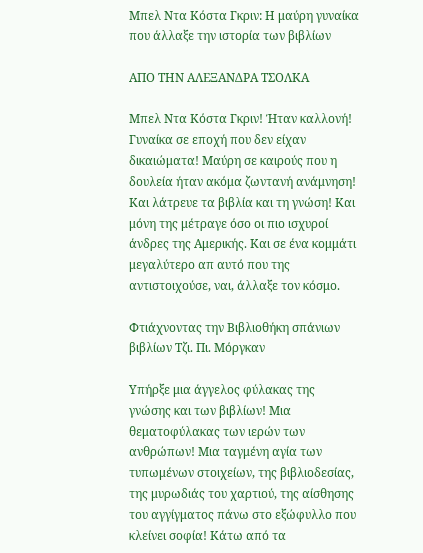Μπελ Ντα Κόστα Γκριν: Η μαύρη γυναίκα που άλλαξε την ιστορία των βιβλίων

ΑΠΟ ΤΗΝ ΑΛΕΞΑΝΔΡΑ ΤΣΟΛΚΑ

Μπελ Ντα Κόστα Γκριν! Ήταν καλλονή! Γυναίκα σε εποχή που δεν είχαν δικαιώματα! Μαύρη σε καιρούς που η δουλεία ήταν ακόμα ζωντανή ανάμνηση! Και λάτρευε τα βιβλία και τη γνώση! Και μόνη της μέτραγε όσο οι πιο ισχυροί άνδρες της Αμερικής. Και σε ένα κομμάτι μεγαλύτερο απ αυτό που της αντιστοιχούσε, ναι, άλλαξε τον κόσμο.

Φτιάχνοντας την Βιβλιοθήκη σπάνιων βιβλίων Τζι. Πι. Μόργκαν

Υπήρξε μια άγγελος φύλακας της γνώσης και των βιβλίων! Μια θεματοφύλακας των ιερών των ανθρώπων! Μια ταγμένη αγία των τυπωμένων στοιχείων, της βιβλιοδεσίας, της μυρωδιάς του χαρτιού, της αίσθησης του αγγίγματος πάνω στο εξώφυλλο που κλείνει σοφία! Κάτω από τα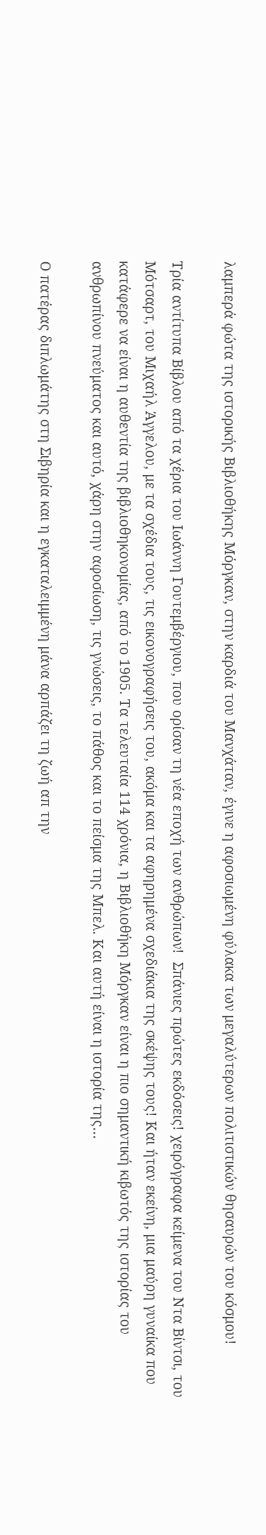λαμπερά φώτα της ιστορικής Βιβλιοθήκης Μόργκαν, στην καρδιά του Μανχάταν, έγινε η αφοσιωμένη φύλακα των μεγαλύτερων πολιτιστικών θησαυρών του κόσμου!

Τρία αντίτυπα Βίβλου από τα χέρια του Ιωάννη Γουτεμβέργιου, που ορίσαν τη νέα εποχή των ανθρώπων!  Σπάνιες πρώτες εκδόσεις! χειρόγραφα κείμενα του Ντα Βίντσι, του Μότσαρτ, του Μιχαήλ Άγγελου, με τα σχέδια τους, τις εικονογραφήσεις του, ακόμα και τα αφηρημένα σχεδιάκια της σκέψης τους! Και ήταν εκείνη, μια μαύρη γυναίκα που κατάφερε να είναι η αυθεντία της βιβλιοθηκονομίας, από το 1905. Τα τελευταία 114 χρόνια, η Βιβλιοθήκη Μόργκαν είναι η πιο σημαντική κιβωτός της ιστορίας του ανθρωπίνου πνεύματος και αυτό, χάρη στην αφοσίωση, τις γνώσεις, το πάθος και το πείσμα της Μπελ. Και αυτή είναι η ιστορία της…

Ο πατέρας διπλωμάτης στη Σιβηρία και η εγκαταλειμμένη μάνα αρπάζει τη ζωή απ την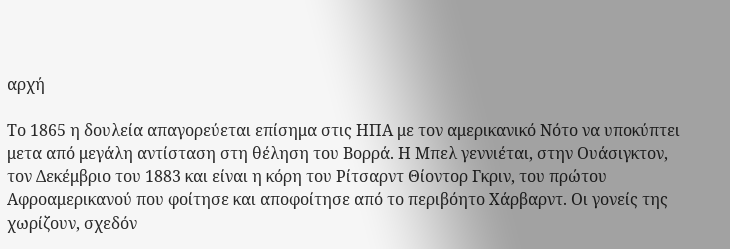αρχή

Το 1865 η δουλεία απαγορεύεται επίσημα στις ΗΠΑ με τον αμερικανικό Νότο να υποκύπτει μετα από μεγάλη αντίσταση στη θέληση του Βορρά. Η Μπελ γεννιέται, στην Ουάσιγκτον, τον Δεκέμβριο του 1883 και είναι η κόρη του Ρίτσαρντ Θίοντορ Γκριν, του πρώτου Αφροαμερικανού που φοίτησε και αποφοίτησε από το περιβόητο Χάρβαρντ. Οι γονείς της χωρίζουν, σχεδόν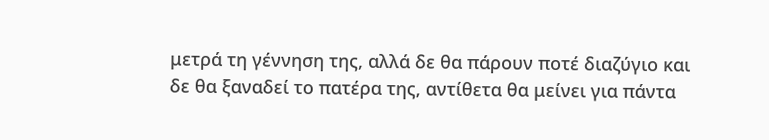μετρά τη γέννηση της, αλλά δε θα πάρουν ποτέ διαζύγιο και δε θα ξαναδεί το πατέρα της, αντίθετα θα μείνει για πάντα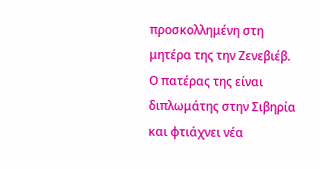προσκολλημένη στη μητέρα της την Ζενεβιέβ. Ο πατέρας της είναι διπλωμάτης στην Σιβηρία και φτιάχνει νέα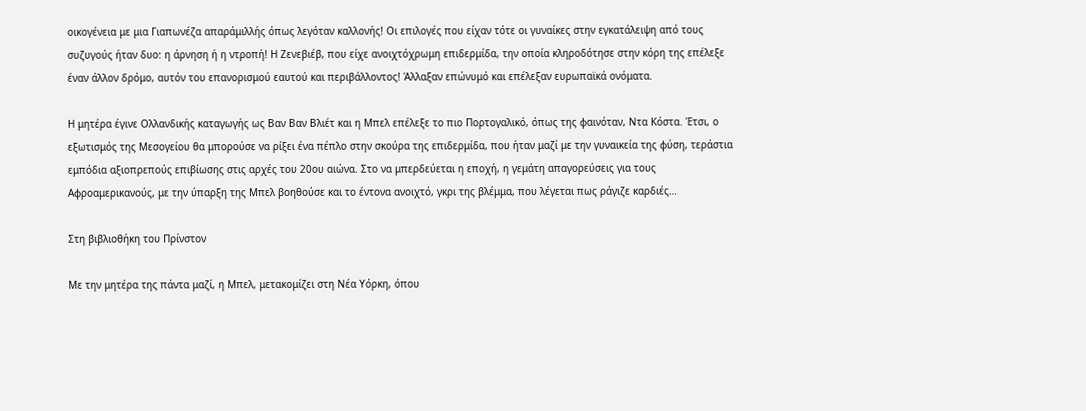οικογένεια με μια Γιαπωνέζα απαράμιλλής όπως λεγόταν καλλονής! Οι επιλογές που είχαν τότε οι γυναίκες στην εγκατάλειψη από τους συζυγούς ήταν δυο: η άρνηση ή η ντροπή! Η Ζενεβιέβ, που είχε ανοιχτόχρωμη επιδερμίδα, την οποία κληροδότησε στην κόρη της επέλεξε έναν άλλον δρόμο, αυτόν του επανορισμού εαυτού και περιβάλλοντος! Άλλαξαν επώνυμό και επέλεξαν ευρωπαϊκά ονόματα.

Η μητέρα έγινε Ολλανδικής καταγωγής ως Βαν Βαν Βλιέτ και η Μπελ επέλεξε το πιο Πορτογαλικό, όπως της φαινόταν, Ντα Κόστα. Έτσι, ο εξωτισμός της Μεσογείου θα μπορούσε να ρίξει ένα πέπλο στην σκούρα της επιδερμίδα, που ήταν μαζί με την γυναικεία της φύση, τεράστια εμπόδια αξιοπρεπούς επιβίωσης στις αρχές του 20ου αιώνα. Στο να μπερδεύεται η εποχή, η γεμάτη απαγορεύσεις για τους Αφροαμερικανούς, με την ύπαρξη της Μπελ βοηθούσε και το έντονα ανοιχτό, γκρι της βλέμμα, που λέγεται πως ράγιζε καρδιές…

Στη βιβλιοθήκη του Πρίνστον

Με την μητέρα της πάντα μαζί, η Μπελ, μετακομίζει στη Νέα Υόρκη, όπου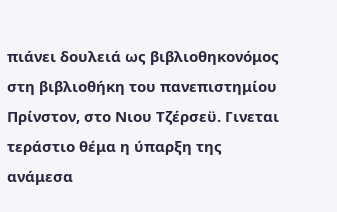πιάνει δουλειά ως βιβλιοθηκονόμος στη βιβλιοθήκη του πανεπιστημίου Πρίνστον, στο Νιου Τζέρσεϋ. Γινεται τεράστιο θέμα η ύπαρξη της ανάμεσα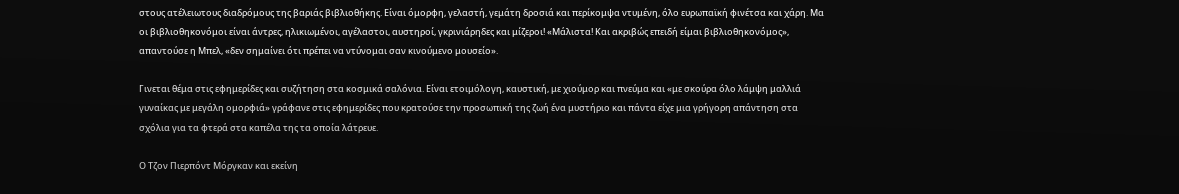στους ατέλειωτους διαδρόμους της βαριάς βιβλιοθήκης. Είναι όμορφη, γελαστή, γεμάτη δροσιά και περίκομψα ντυμένη, όλο ευρωπαϊκή φινέτσα και χάρη. Μα οι βιβλιοθηκονόμοι είναι άντρες, ηλικιωμένοι, αγέλαστοι, αυστηροί, γκρινιάρηδες και μίζεροι! «Μάλιστα! Και ακριβώς επειδή είμαι βιβλιοθηκονόμος», απαντούσε η Μπελ, «δεν σημαίνει ότι πρέπει να ντύνομαι σαν κινούμενο μουσείο».

Γινεται θέμα στις εφημερίδες και συζήτηση στα κοσμικά σαλόνια. Είναι ετοιμόλογη, καυστική, με χιούμορ και πνεύμα και «με σκούρα όλο λάμψη μαλλιά γυναίκας με μεγάλη ομορφιά» γράφανε στις εφημερίδες που κρατούσε την προσωπική της ζωή ένα μυστήριο και πάντα είχε μια γρήγορη απάντηση στα σχόλια για τα φτερά στα καπέλα της τα οποία λάτρευε.

Ο Τζον Πιερπόντ Μόργκαν και εκείνη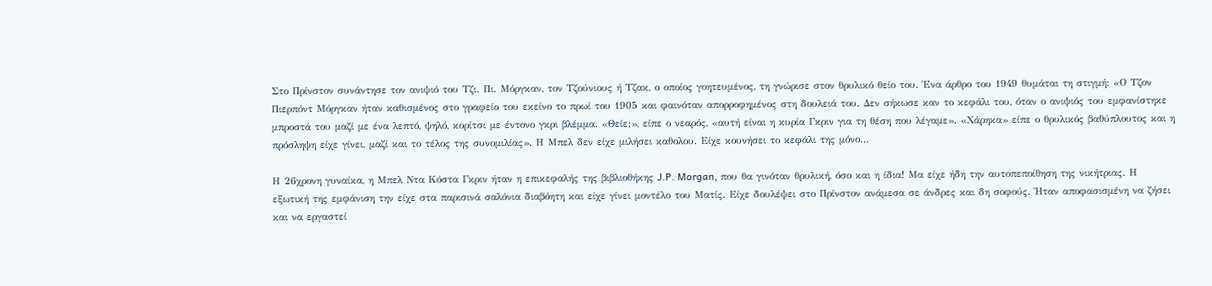Στο Πρίνστον συνάντησε τον ανιψιό του Τζι. Πι. Μόργκαν, τον Τζούνιους ή Τζακ, ο οποίος γοητευμένος, τη γνώρισε στον θρυλικό θείο του. Ένα άρθρο του 1949 θυμάται τη στιγμή: «Ο Τζον Πιερπόντ Μόργκαν ήταν καθισμένος στο γραφείο του εκείνο το πρωί του 1905 και φαινόταν απορροφημένος στη δουλειά του. Δεν σήκωσε καν το κεφάλι του, όταν ο ανιψιός του εμφανίστηκε μπροστά του μαζί με ένα λεπτό, ψηλό, κορίτσι με έντονο γκρι βλέμμα. «Θείε;», είπε ο νεαρός, «αυτή είναι η κυρία Γκριν για τη θέση που λέγαμε». «Χάρηκα» είπε ο θρυλικός βαθύπλουτος και η πρόσληψη είχε γίνει, μαζί και το τέλος της συνομιλίας». Η Μπελ δεν είχε μιλήσει καθολου. Είχε κουνήσει το κεφάλι της μόνο…

Η 26χρονη γυναίκα, η Μπελ Ντα Κόστα Γκριν ήταν η επικεφαλής της βιβλιοθήκης J.P. Morgan, που θα γινόταν θρυλική, όσο και η ίδια! Μα είχε ήδη την αυτοπεποίθηση της νικήτριας. Η εξωτική της εμφάνιση την είχε στα παρισινά σαλόνια διαβόητη και είχε γίνει μοντέλο του Ματίς. Είχε δουλέψει στο Πρίνστον ανάμεσα σε άνδρες και δη σοφούς. Ήταν αποφασισμένη να ζήσει και να εργαστεί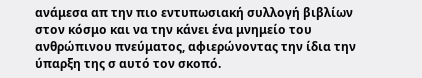ανάμεσα απ την πιο εντυπωσιακή συλλογή βιβλίων στον κόσμο και να την κάνει ένα μνημείο του ανθρώπινου πνεύματος, αφιερώνοντας την ίδια την ύπαρξη της σ αυτό τον σκοπό.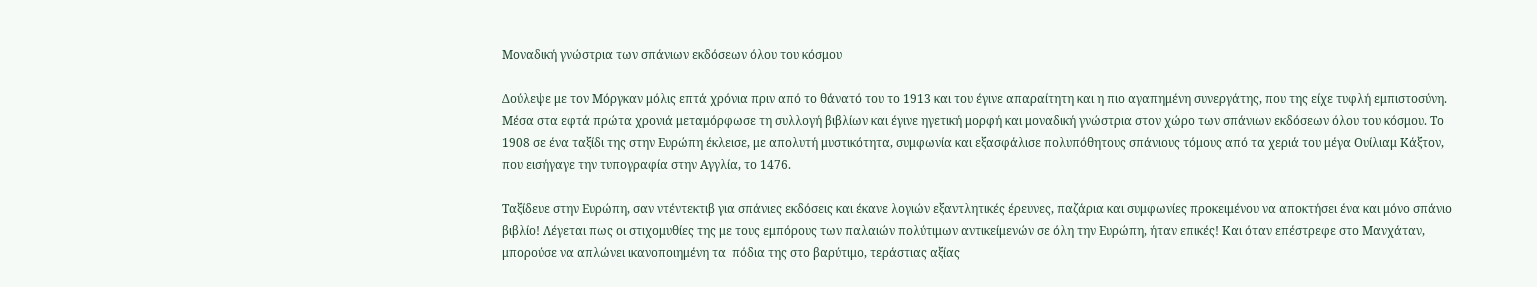Μοναδική γνώστρια των σπάνιων εκδόσεων όλου του κόσμου

Δούλεψε με τον Μόργκαν μόλις επτά χρόνια πριν από το θάνατό του το 1913 και του έγινε απαραίτητη και η πιο αγαπημένη συνεργάτης, που της είχε τυφλή εμπιστοσύνη. Μέσα στα εφτά πρώτα χρονιά μεταμόρφωσε τη συλλογή βιβλίων και έγινε ηγετική μορφή και μοναδική γνώστρια στον χώρο των σπάνιων εκδόσεων όλου του κόσμου. Το 1908 σε ένα ταξίδι της στην Ευρώπη έκλεισε, με απολυτή μυστικότητα, συμφωνία και εξασφάλισε πολυπόθητους σπάνιους τόμους από τα χεριά του μέγα Ουίλιαμ Κάξτον, που εισήγαγε την τυπογραφία στην Αγγλία, το 1476.

Ταξίδευε στην Ευρώπη, σαν ντέντεκτιβ για σπάνιες εκδόσεις και έκανε λογιών εξαντλητικές έρευνες, παζάρια και συμφωνίες προκειμένου να αποκτήσει ένα και μόνο σπάνιο βιβλίο! Λέγεται πως οι στιχομυθίες της με τους εμπόρους των παλαιών πολύτιμων αντικείμενών σε όλη την Ευρώπη, ήταν επικές! Και όταν επέστρεφε στο Μανχάταν, μπορούσε να απλώνει ικανοποιημένη τα  πόδια της στο βαρύτιμο, τεράστιας αξίας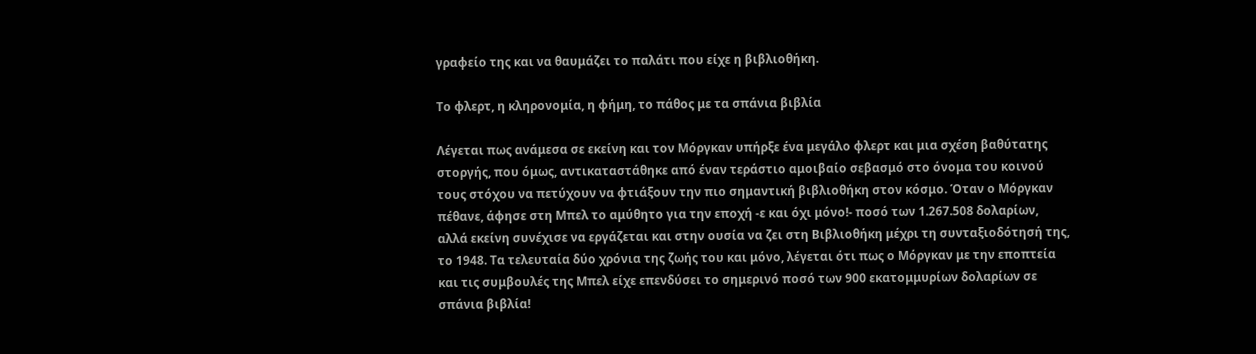γραφείο της και να θαυμάζει το παλάτι που είχε η βιβλιοθήκη.

Το φλερτ, η κληρονομία, η φήμη, το πάθος με τα σπάνια βιβλία

Λέγεται πως ανάμεσα σε εκείνη και τον Μόργκαν υπήρξε ένα μεγάλο φλερτ και μια σχέση βαθύτατης στοργής, που όμως, αντικαταστάθηκε από έναν τεράστιο αμοιβαίο σεβασμό στο όνομα του κοινού τους στόχου να πετύχουν να φτιάξουν την πιο σημαντική βιβλιοθήκη στον κόσμο. Όταν ο Μόργκαν πέθανε, άφησε στη Μπελ το αμύθητο για την εποχή -ε και όχι μόνο!- ποσό των 1.267.508 δολαρίων, αλλά εκείνη συνέχισε να εργάζεται και στην ουσία να ζει στη Βιβλιοθήκη μέχρι τη συνταξιοδότησή της, το 1948. Τα τελευταία δύο χρόνια της ζωής του και μόνο, λέγεται ότι πως ο Μόργκαν με την εποπτεία και τις συμβουλές της Μπελ είχε επενδύσει το σημερινό ποσό των 900 εκατομμυρίων δολαρίων σε σπάνια βιβλία!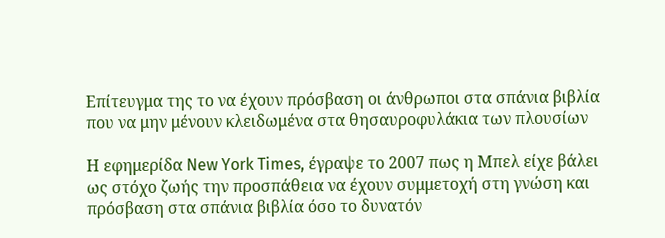Επίτευγμα της το να έχουν πρόσβαση οι άνθρωποι στα σπάνια βιβλία που να μην μένουν κλειδωμένα στα θησαυροφυλάκια των πλουσίων

Η εφημερίδα New York Times, έγραψε το 2007 πως η Μπελ είχε βάλει ως στόχο ζωής την προσπάθεια να έχουν συμμετοχή στη γνώση και πρόσβαση στα σπάνια βιβλία όσο το δυνατόν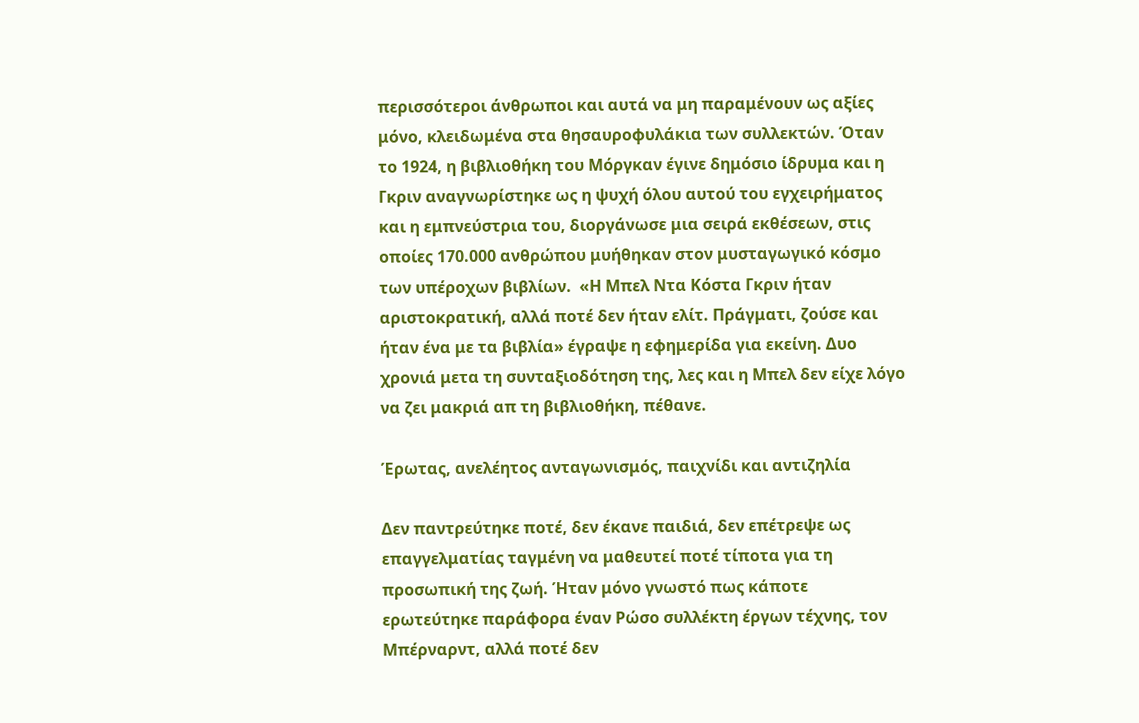περισσότεροι άνθρωποι και αυτά να μη παραμένουν ως αξίες μόνο, κλειδωμένα στα θησαυροφυλάκια των συλλεκτών. Όταν το 1924, η βιβλιοθήκη του Μόργκαν έγινε δημόσιο ίδρυμα και η Γκριν αναγνωρίστηκε ως η ψυχή όλου αυτού του εγχειρήματος και η εμπνεύστρια του, διοργάνωσε μια σειρά εκθέσεων, στις οποίες 170.000 ανθρώπου μυήθηκαν στον μυσταγωγικό κόσμο των υπέροχων βιβλίων.  «Η Μπελ Ντα Κόστα Γκριν ήταν αριστοκρατική, αλλά ποτέ δεν ήταν ελίτ. Πράγματι, ζούσε και ήταν ένα με τα βιβλία» έγραψε η εφημερίδα για εκείνη. Δυο χρονιά μετα τη συνταξιοδότηση της, λες και η Μπελ δεν είχε λόγο να ζει μακριά απ τη βιβλιοθήκη, πέθανε.

Έρωτας, ανελέητος ανταγωνισμός, παιχνίδι και αντιζηλία

Δεν παντρεύτηκε ποτέ, δεν έκανε παιδιά, δεν επέτρεψε ως επαγγελματίας ταγμένη να μαθευτεί ποτέ τίποτα για τη προσωπική της ζωή. Ήταν μόνο γνωστό πως κάποτε ερωτεύτηκε παράφορα έναν Ρώσο συλλέκτη έργων τέχνης, τον Μπέρναρντ, αλλά ποτέ δεν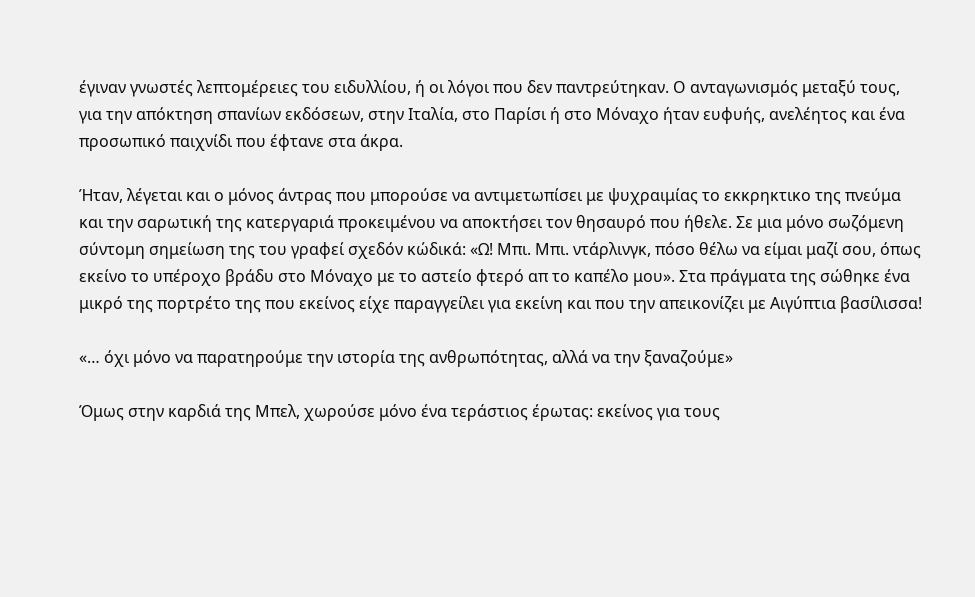έγιναν γνωστές λεπτομέρειες του ειδυλλίου, ή οι λόγοι που δεν παντρεύτηκαν. Ο ανταγωνισμός μεταξύ τους, για την απόκτηση σπανίων εκδόσεων, στην Ιταλία, στο Παρίσι ή στο Μόναχο ήταν ευφυής, ανελέητος και ένα προσωπικό παιχνίδι που έφτανε στα άκρα.

Ήταν, λέγεται και ο μόνος άντρας που μπορούσε να αντιμετωπίσει με ψυχραιμίας το εκκρηκτικο της πνεύμα και την σαρωτική της κατεργαριά προκειμένου να αποκτήσει τον θησαυρό που ήθελε. Σε μια μόνο σωζόμενη σύντομη σημείωση της του γραφεί σχεδόν κώδικά: «Ω! Μπι. Μπι. ντάρλινγκ, πόσο θέλω να είμαι μαζί σου, όπως εκείνο το υπέροχο βράδυ στο Μόναχο με το αστείο φτερό απ το καπέλο μου». Στα πράγματα της σώθηκε ένα μικρό της πορτρέτο της που εκείνος είχε παραγγείλει για εκείνη και που την απεικονίζει με Αιγύπτια βασίλισσα!

«… όχι μόνο να παρατηρούμε την ιστορία της ανθρωπότητας, αλλά να την ξαναζούμε»

Όμως στην καρδιά της Μπελ, χωρούσε μόνο ένα τεράστιος έρωτας: εκείνος για τους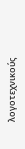λογοτεχνικούς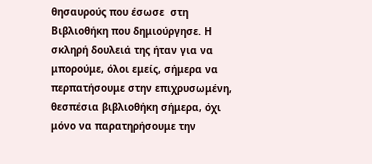θησαυρούς που έσωσε  στη Βιβλιοθήκη που δημιούργησε. Η σκληρή δουλειά της ήταν για να μπορούμε, όλοι εμείς, σήμερα να περπατήσουμε στην επιχρυσωμένη, θεσπέσια βιβλιοθήκη σήμερα, όχι μόνο να παρατηρήσουμε την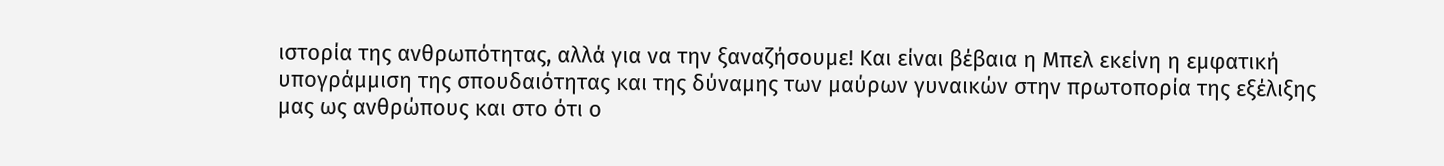ιστορία της ανθρωπότητας, αλλά για να την ξαναζήσουμε! Και είναι βέβαια η Μπελ εκείνη η εμφατική υπογράμμιση της σπουδαιότητας και της δύναμης των μαύρων γυναικών στην πρωτοπορία της εξέλιξης μας ως ανθρώπους και στο ότι ο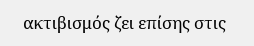ακτιβισμός ζει επίσης στις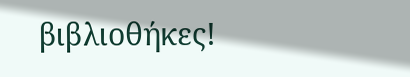βιβλιοθήκες!